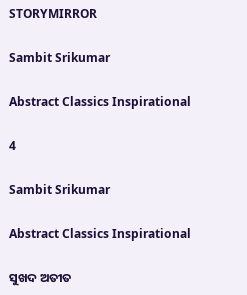STORYMIRROR

Sambit Srikumar

Abstract Classics Inspirational

4

Sambit Srikumar

Abstract Classics Inspirational

ସୁଖଦ ଅତୀତ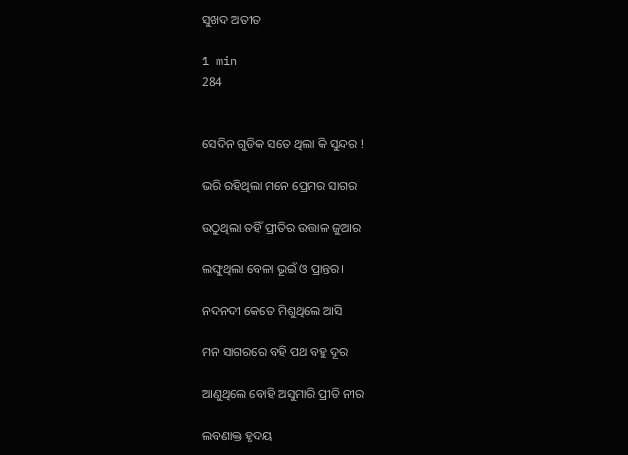ସୁଖଦ ଅତୀତ

1 min
284


ସେଦିନ ଗୁଡିକ ସତେ ଥିଲା କି ସୁନ୍ଦର !

ଭରି ରହିଥିଲା ମନେ ପ୍ରେମର ସାଗର

ଉଠୁଥିଲା ତହିଁ ପ୍ରୀତିର ଉତ୍ତାଳ ଜୁଆର

ଲଙ୍ଘୁଥିଲା ବେଳା ଭୂଇଁ ଓ ପ୍ରାନ୍ତର।

ନଦନଦୀ କେତେ ମିଶୁଥିଲେ ଆସି

ମନ ସାଗରରେ ବହି ପଥ ବହୁ ଦୂର

ଆଣୁଥିଲେ ବୋହି ଅସୁମାରି ପ୍ରୀତି ନୀର

ଲବଣାକ୍ତ ହୃଦୟ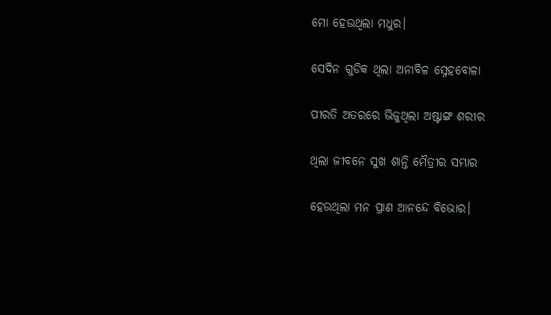ମୋ ହେଉଥିଲା ମଧୁର।

ସେଦିନ ଗୁଡିକ ଥିଲା ଅନାବିଳ ସ୍ନେହବୋଳା

ପୀରତି ଅତରରେ ଭିଜୁଥିଲା ଅଷ୍ଟାଙ୍ଗ ଶରୀର

ଥିଲା ଜୀବନେ ସୁଖ ଶାନ୍ତି ମୈତ୍ରୀର ସମ୍ଭାର

ହେଉଥିଲା ମନ ପ୍ରାଣ ଆନନ୍ଦେ ବିଭୋର।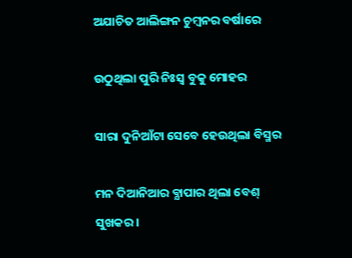ଅଯାଚିତ ଆଲିଙ୍ଗନ ଚୁମ୍ବନର ବର୍ଷାରେ

ଉଠୁଥିଲା ପୁରି ନିଃସ୍ବ ବୁକୁ ମୋହର

ସାରା ଦୁନିଆଁଟା ସେବେ ହେଉଥିଲା ବିସ୍ମର

ମନ ଦିଆନିଆର ବ୍ଯାପାର ଥିଲା ବେଶ୍ ସୁଖକର।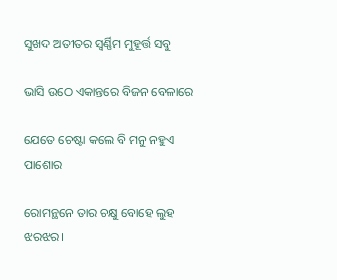ସୁଖଦ ଅତୀତର ସ୍ଵର୍ଣ୍ଣିମ ମୁହୂର୍ତ୍ତ ସବୁ

ଭାସି ଉଠେ ଏକାନ୍ତରେ ବିଜନ ବେଳାରେ

ଯେତେ ଚେଷ୍ଟା କଲେ ବି ମନୁ ନହୁଏ ପାଶୋର

ରୋମନ୍ଥନେ ତାର ଚକ୍ଷୁ ବୋହେ ଲୁହ ଝରଝର।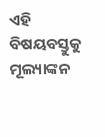ଏହି ବିଷୟବସ୍ତୁକୁ ମୂଲ୍ୟାଙ୍କନ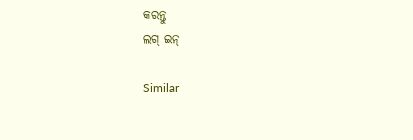କରନ୍ତୁ
ଲଗ୍ ଇନ୍

Similar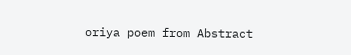oriya poem from Abstract